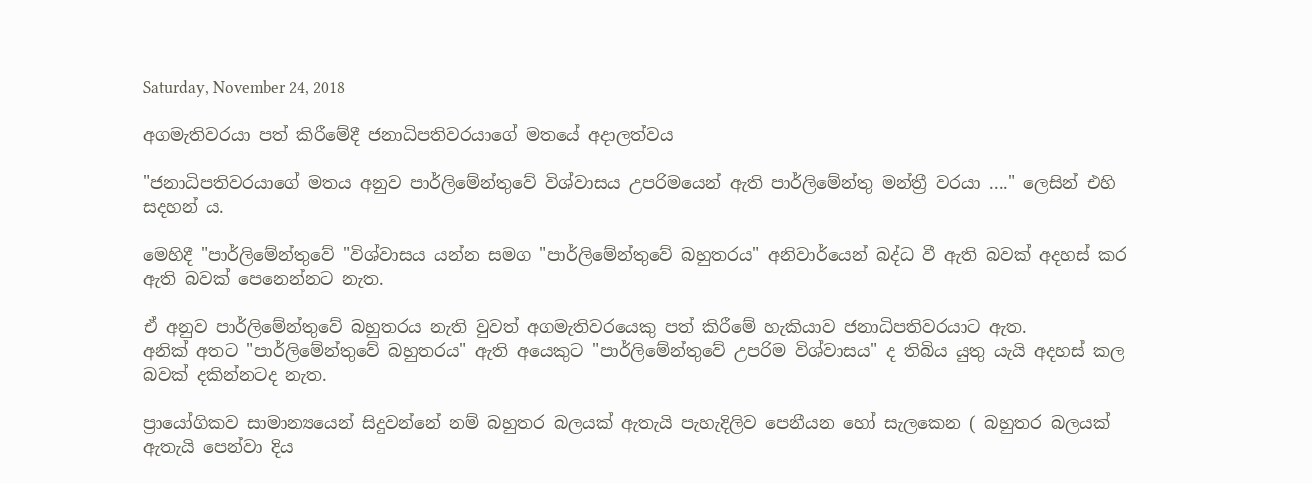Saturday, November 24, 2018

අගමැතිවරයා පත් කිරීමේදී ජනාධිපතිවරයාගේ මතයේ අදාලත්වය

"ජනාධිපතිවරයාගේ මතය අනුව පාර්ලිමේන්තුවේ විශ්වාසය උපරිමයෙන් ඇති පාර්ලිමේන්තු මන්ත්‍රී වරයා ...." ලෙසින් එහි සදහන්‍ ය.

මෙහිදී "පාර්ලිමේන්තුවේ "විශ්වාසය යන්න සමග "පාර්ලිමේන්තුවේ බහුතරය" අනිවාර්යෙන් බද්ධ වී ඇති බවක් අදහස් කර ඇති බවක් පෙනෙන්නට නැත.

ඒ අනුව පාර්ලිමේන්තුවේ බහුතරය නැති වුවත් අගමැතිවරයෙකු පත් කිරීමේ හැකියාව ජනාධිපතිවරයාට ඇත.
අනික් අතට "පාර්ලිමේන්තුවේ බහුතරය" ඇති අයෙකුට "පාර්ලිමේන්තුවේ උපරිම විශ්වාසය" ද තිබිය යුතු යැයි අදහස් කල බවක් දකින්නටද නැත.

ප්‍රායෝගිකව සාමාන්‍යයෙන් සිදුවන්නේ නම් බහුතර බලයක් ඇතැයි පැහැදිලිව පෙනීයන හෝ සැලකෙන ( බහුතර බලයක් ඇතැයි පෙන්වා දිය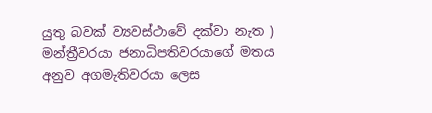යුතු බවක් ව්‍යවස්ථාවේ දක්වා නැත ) මන්ත්‍රීවරයා ජනාධිපතිවරයාගේ මතය අනුව අගමැතිවරයා ලෙස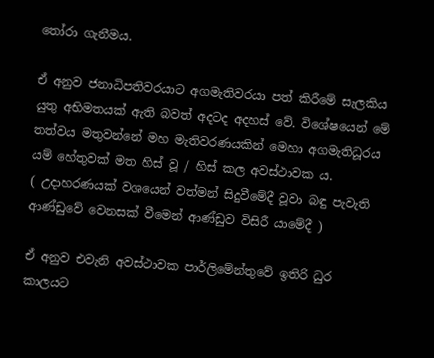තෝරා ගැනීමය.

ඒ අනුව ජනාධිපතිවරයාට අගමැතිවරයා පත් කිරීමේ සැලකිය යුතු අභිමතයක් ඇති බවත් අදටද අදහස් වේ. විශේෂයෙන් මේ තත්වය මතුවන්නේ මහ මැතිවරණයකින් මෙහා අගමැතිධූරය යම් හේතුවක් මත හිස් වූ / හිස් කල අවස්ථාවක ය.
( උදාහරණයක් වශයෙන් වත්මන් සිදුවීමේදී වූවා බඳු පැවැති ආණ්ඩුවේ වෙනසක් වීමෙන් ආණ්ඩුව විසිරී යාමේදී )

ඒ අනුව එවැනි අවස්ථාවක පාර්ලිමේන්තුවේ ඉතිරි ධුර කාලයට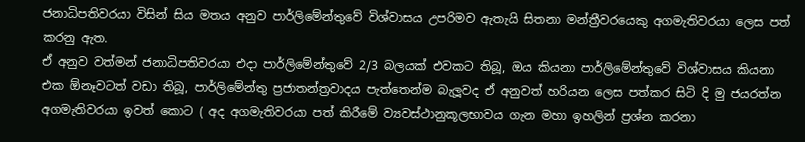ජනාධිපතිවරයා විසින් සිය මතය අනුව පාර්ලිමේන්තුවේ විශ්වාසය උපරිමව ඇතැයි සිතනා මන්ත්‍රීවරයෙකු අගමැතිවරයා ලෙස පත් කරනු ඇත.
ඒ අනුව වත්මන් ජනාධිපතිවරයා එදා පාර්ලිමේන්තුවේ 2/3 බලයක් එවකට තිබූ, ඔය කියනා පාර්ලිමේන්තුවේ විශ්වාසය කියනා එක ඕනෑවටත් වඩා තිබූ, පාර්ලිමේන්තු ප්‍රජාතන්ත්‍රවාදය පැත්තෙන්ම බැලූවද ඒ අනුවත් හරියන ලෙස පත්කර සිටි දි මු ජයරත්න අගමැතිවරයා ඉවත් කොට ( අද අගමැතිවරයා පත් කිරීමේ ව්‍යවස්ථානුකූලභාවය ගැන මහා ඉහලින් ප්‍රශ්න කරනා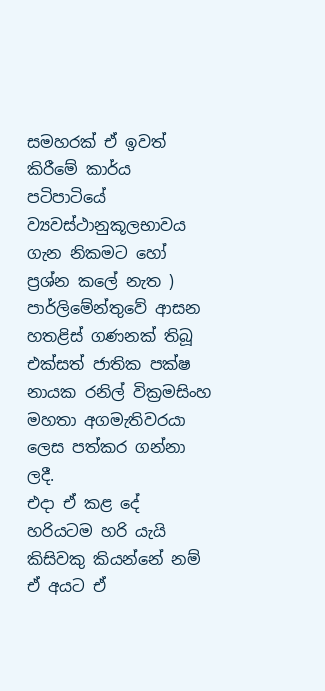සමහරක් ඒ ඉවත් කිරීමේ කාර්ය පටිපාටියේ ව්‍යවස්ථානුකූලභාවය ගැන නිකමට හෝ ප්‍රශ්න කලේ නැත ) පාර්ලිමේන්තුවේ ආසන හතළිස් ගණනක් තිබූ එක්සත් ජාතික පක්ෂ නායක රනිල් වික්‍රමසිංහ මහතා අගමැතිවරයා ලෙස පත්කර ගන්නා ලදී.
එදා ඒ කළ දේ හරියටම හරි යැයි කිසිවකු කියන්නේ නම් ඒ අයට ඒ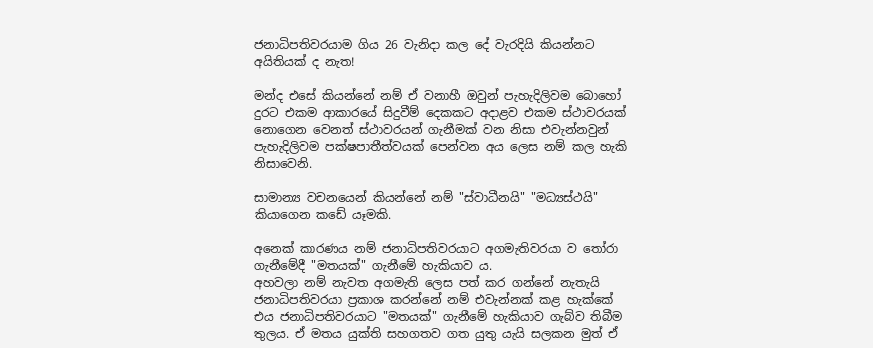ජනාධිපතිවරයාම ගිය 26 වැනිදා කල දේ වැරදියි කියන්නට අයිතියක් ද නැත!

මන්ද එසේ කියන්නේ නම් ඒ වනාහී ඔවුන් පැහැදිලිවම බොහෝ දුරට එකම ආකාරයේ සිදුවීම් දෙකකට අදාළව එකම ස්ථාවරයක් නොගෙන වෙනත් ස්ථාවරයන් ගැනීමක් වන නිසා එවැන්නවුන් පැහැදිලිවම පක්ෂපාතීත්වයක් පෙන්වන අය ලෙස නම් කල හැකි නිසාවෙනි.

සාමාන්‍ය වචනයෙන් කියන්නේ නම් "ස්වාධීනයි" "මධ්‍යස්ථයි" කියාගෙන කඩේ යෑමකි.

අනෙක් කාරණය නම් ජනාධිපතිවරයාට අගමැතිවරයා ව තෝරා ගැනීමේදී "මතයක්" ගැනීමේ හැකියාව ය.
අහවලා නම් නැවත අගමැති ලෙස පත් කර ගන්නේ නැතැයි ජනාධිපතිවරයා ප්‍රකාශ කරන්නේ නම් එවැන්නක් කළ හැක්කේ එය ජනාධිපතිවරයාට "මතයක්" ගැනීමේ හැකියාව ගැබ්ව තිබීම තුලය. ඒ මතය යුක්ති සහගතව ගත යුතු යැයි සලකන මුත් ඒ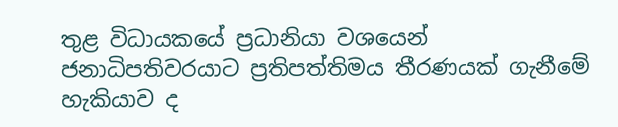තුළ විධායකයේ ප්‍රධානියා වශයෙන් ජනාධිපතිවරයාට ප්‍රතිපත්තිමය තීරණයක් ගැනීමේ හැකියාව ද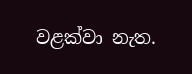වළක්වා නැත.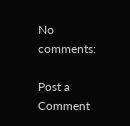No comments:

Post a Comment